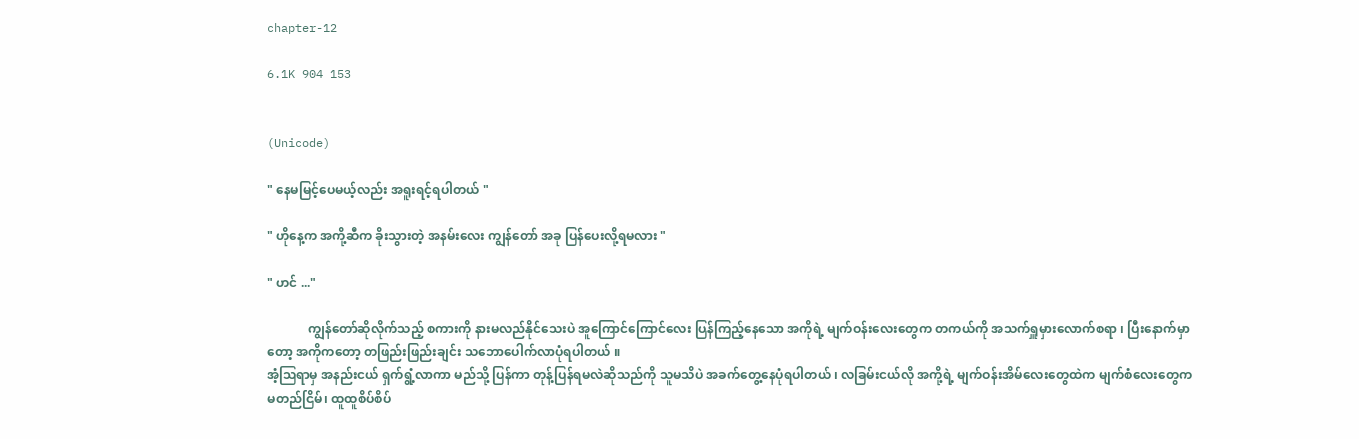chapter-12

6.1K 904 153


(Unicode)

" နေမမြင့်ပေမယ့်လည်း အရူးရင့်ရပါတယ် "

" ဟိုနေ့က အကို့ဆီက ခိုးသွား‌တဲ့ အနမ်းလေး ကျွန်တော် အခု ပြန်ပေးလို့ရမလား "

" ဟင် ..."

             ကျွန်တော်ဆိုလိုက်သည့် စကားကို နားမလည်နိုင်သေးပဲ အူကြောင်ကြောင်လေး ပြန်ကြည့်နေသော အကိုရဲ့ မျက်ဝန်းလေးတွေက တကယ်ကို အသက်ရှူမှားလောက်စရာ ၊ ပြီးနောက်မှာတော့ အကိုကတော့ တဖြည်းဖြည်းချင်း သဘောပေါက်လာပုံရပါတယ် ။
အံ့ဩရာမှ အနည်းငယ် ရှက်ရွံ့လာကာ မည်သို့ ပြန်ကာ တုန့်ပြန်ရမလဲဆိုသည်ကို သူမသိပဲ အခက်တွေ့နေပုံရပါတယ် ၊ လခြမ်းငယ်လို အကို့ရဲ့ မျက်ဝန်းအိမ်လေးတွေထဲက မျက်စံလေးတွေက မတည်ငြိမ်၊ ထူထူစိပ်စိပ်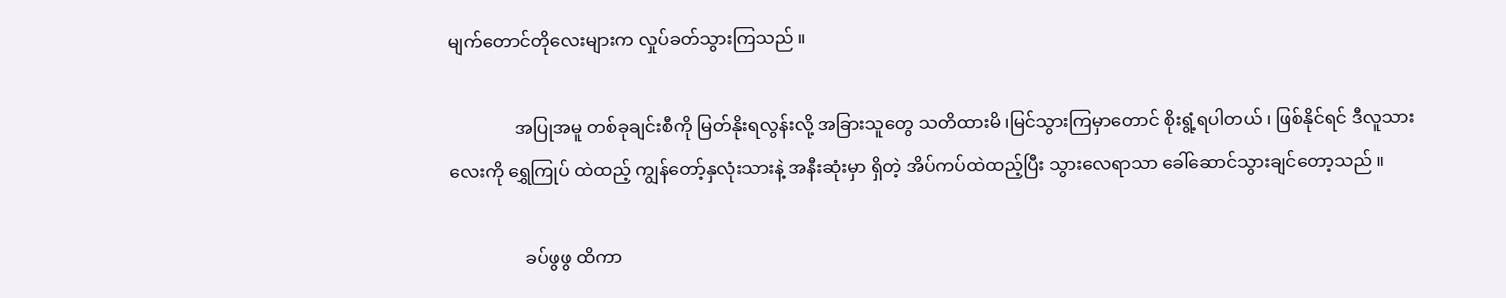မျက်တောင်တိုလေးများက လှုပ်ခတ်သွားကြသည် ။

               အပြုအမူ တစ်ခုချင်းစီကို မြတ်နိုးရလွန်းလို့ အခြားသူတွေ သတိထားမိ ၊မြင်သွားကြမှာတောင် စိုးရွံ့ရပါတယ် ၊ ဖြစ်နိုင်ရင် ဒီလူသားလေးကို ရွှေကြုပ် ထဲထည့် ကျွန်တော့်နှလုံးသားနဲ့ အနီးဆုံးမှာ ရှိတဲ့ အိပ်ကပ်ထဲထည့်ပြီး သွားလေရာသာ ခေါ်ဆောင်သွားချင်တော့သည် ။

                 ခပ်ဖွဖွ ထိကာ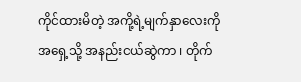ကိုင်ထားမိတဲ့ အကို့ရဲ့မျက်နှာလေးကို အရှေ့သို့ အနည်းငယ်ဆွဲကာ ၊ တိုက်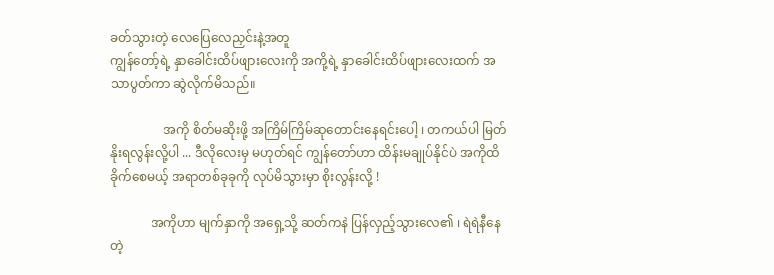ခတ်သွားတဲ့ လေပြေလေညှင်းနဲ့အတူ
ကျွန်တော့်ရဲ့ နှာခေါင်းထိပ်ဖျားလေးကို အကို့ရဲ့ နှာခေါင်းထိပ်ဖျားလေးထက် အသာပွတ်ကာ ဆွဲလိုက်မိသည်။

                 အကို စိတ်မဆိုးဖို့ အကြိမ်ကြိမ်ဆုတောင်းနေရင်းပေါ့ ၊ တကယ်ပါ မြတ်နိုးရလွန်းလို့ပါ ... ဒီလိုလေးမှ မဟုတ်ရင် ကျွန်တော်ဟာ ထိန်းမချုပ်နိုင်ပဲ အကိုထိခိုက်စေမယ့် အရာတစ်ခုခုကို လုပ်မိသွားမှာ စိုးလွန်းလို့ !

             အကိုဟာ မျက်နှာကို အရှေ့သို့ ဆတ်ကနဲ ပြန်လှည့်သွားလေ၏ ၊ ရဲရဲနီနေတဲ့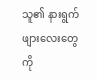သူ၏ နားရွက်ဖျားလေးတွေကို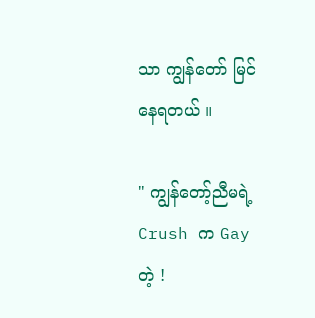သာ ကျွန်တော် မြင်နေရတယ် ။

" ကျွန်တော့်ညီမရဲ့ Crush က Gay တဲ့ !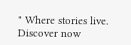" Where stories live. Discover now